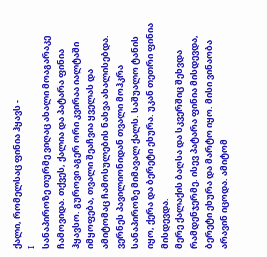ქალი, რომელსაც ფინია ჰყავს -
I
სანაპიროზე თურმე ვიღაც ახალი მოაგარაკე ჩამოვიდა. თქვეს, ქალია და პატარა ფინია ჰყავსო. გუროვი აგერ ორი კვირაა იალტაში იმყოფება, თვალი შეაჩვია ყველას და ამიტომაც ჩამოსულების ნახვა ახალისებდა. ვერნეს პავილიონიდან თვალი მოჰკრა სანაპიროზე მიმავალ ქალს. საშუალო ტანის იყო, ქერა და ბერეტი ეხურა. უკან თეთრი ფინია მისდევდა.
მერე ქალაქის ბაღსა და სკვერშიც შეხვდა რამდენჯერმე. ისევ პატარა ფინია მისდევდა, ბერეტი ეხურა და მარტო იყო. მისი ვინაობა არავინ იცოდა. ამიტომ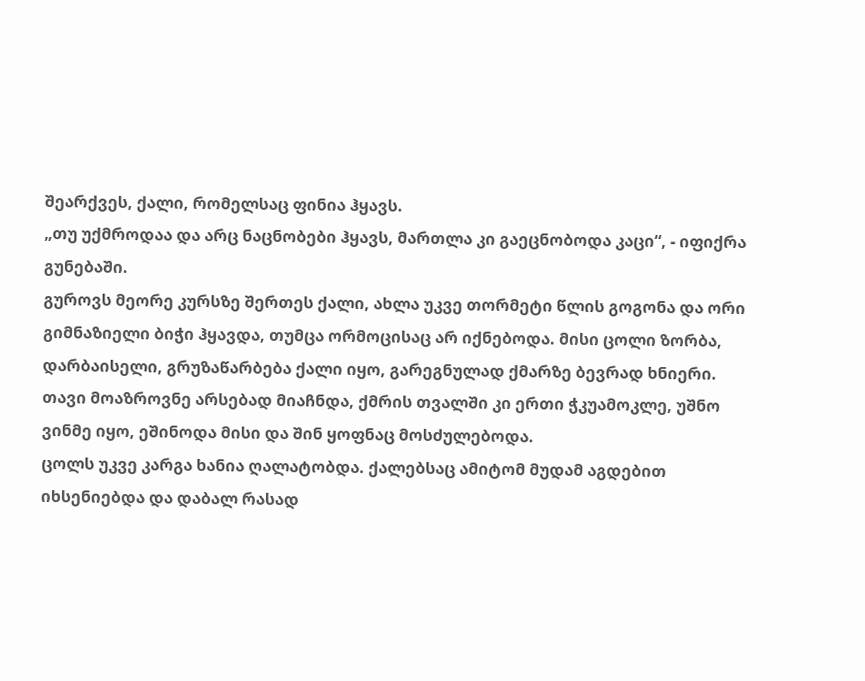შეარქვეს, ქალი, რომელსაც ფინია ჰყავს.
„თუ უქმროდაა და არც ნაცნობები ჰყავს, მართლა კი გაეცნობოდა კაცი“, - იფიქრა გუნებაში.
გუროვს მეორე კურსზე შერთეს ქალი, ახლა უკვე თორმეტი წლის გოგონა და ორი გიმნაზიელი ბიჭი ჰყავდა, თუმცა ორმოცისაც არ იქნებოდა. მისი ცოლი ზორბა, დარბაისელი, გრუზაწარბება ქალი იყო, გარეგნულად ქმარზე ბევრად ხნიერი. თავი მოაზროვნე არსებად მიაჩნდა, ქმრის თვალში კი ერთი ჭკუამოკლე, უშნო ვინმე იყო, ეშინოდა მისი და შინ ყოფნაც მოსძულებოდა.
ცოლს უკვე კარგა ხანია ღალატობდა. ქალებსაც ამიტომ მუდამ აგდებით იხსენიებდა და დაბალ რასად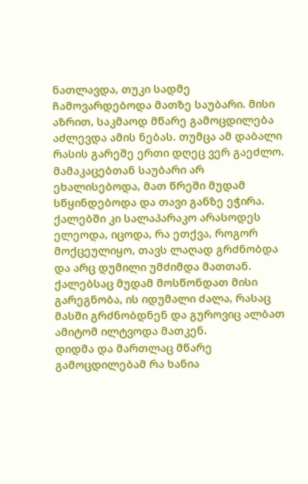ნათლავდა, თუკი სადმე ჩამოვარდებოდა მათზე საუბარი. მისი აზრით, საკმაოდ მწარე გამოცდილება აძლევდა ამის ნებას. თუმცა ამ დაბალი რასის გარეშე ერთი დღეც ვერ გაეძლო. მამაკაცებთან საუბარი არ ეხალისებოდა, მათ წრეში მუდამ სწყინდებოდა და თავი განზე ეჭირა. ქალებში კი სალაპარაკო არასოდეს ელეოდა, იცოდა, რა ეთქვა, როგორ მოქცეულიყო, თავს ლაღად გრძნობდა და არც დუმილი უმძიმდა მათთან. ქალებსაც მუდამ მოსწონდათ მისი გარეგნობა, ის იდუმალი ძალა, რასაც მასში გრძნობდნენ და გუროვიც ალბათ ამიტომ ილტვოდა მათკენ.
დიდმა და მართლაც მწარე გამოცდილებამ რა ხანია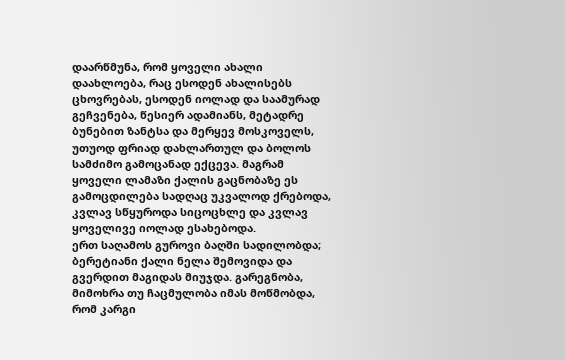დაარწმუნა, რომ ყოველი ახალი დაახლოება, რაც ესოდენ ახალისებს ცხოვრებას, ესოდენ იოლად და საამურად გეჩვენება, წესიერ ადამიანს, მეტადრე ბუნებით ზანტსა და მერყევ მოსკოველს, უთუოდ ფრიად დახლართულ და ბოლოს სამძიმო გამოცანად ექცევა. მაგრამ ყოველი ლამაზი ქალის გაცნობაზე ეს გამოცდილება სადღაც უკვალოდ ქრებოდა, კვლავ სწყუროდა სიცოცხლე და კვლავ ყოველივე იოლად ესახებოდა.
ერთ საღამოს გუროვი ბაღში სადილობდა; ბერეტიანი ქალი ნელა შემოვიდა და გვერდით მაგიდას მიუჯდა. გარეგნობა, მიმოხრა თუ ჩაცმულობა იმას მოწმობდა, რომ კარგი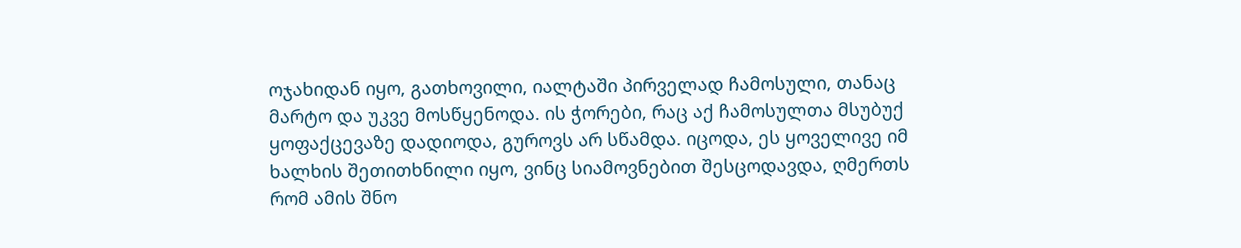ოჯახიდან იყო, გათხოვილი, იალტაში პირველად ჩამოსული, თანაც მარტო და უკვე მოსწყენოდა. ის ჭორები, რაც აქ ჩამოსულთა მსუბუქ ყოფაქცევაზე დადიოდა, გუროვს არ სწამდა. იცოდა, ეს ყოველივე იმ ხალხის შეთითხნილი იყო, ვინც სიამოვნებით შესცოდავდა, ღმერთს რომ ამის შნო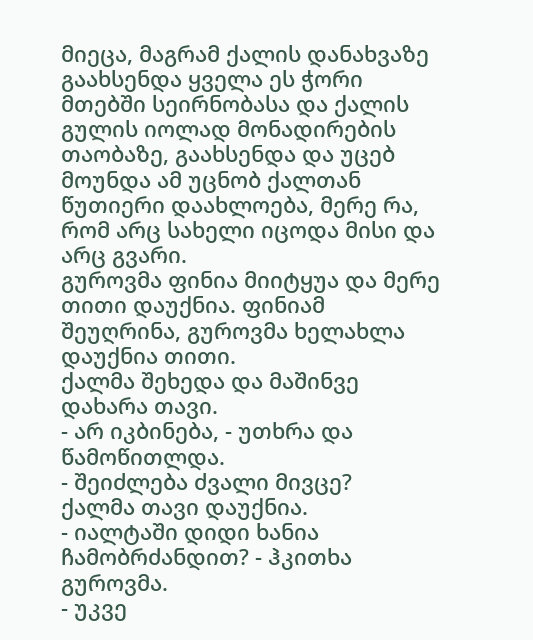მიეცა, მაგრამ ქალის დანახვაზე გაახსენდა ყველა ეს ჭორი მთებში სეირნობასა და ქალის გულის იოლად მონადირების თაობაზე, გაახსენდა და უცებ მოუნდა ამ უცნობ ქალთან წუთიერი დაახლოება, მერე რა, რომ არც სახელი იცოდა მისი და არც გვარი.
გუროვმა ფინია მიიტყუა და მერე თითი დაუქნია. ფინიამ შეუღრინა, გუროვმა ხელახლა დაუქნია თითი.
ქალმა შეხედა და მაშინვე დახარა თავი.
- არ იკბინება, - უთხრა და წამოწითლდა.
- შეიძლება ძვალი მივცე?
ქალმა თავი დაუქნია.
- იალტაში დიდი ხანია ჩამობრძანდით? - ჰკითხა გუროვმა.
- უკვე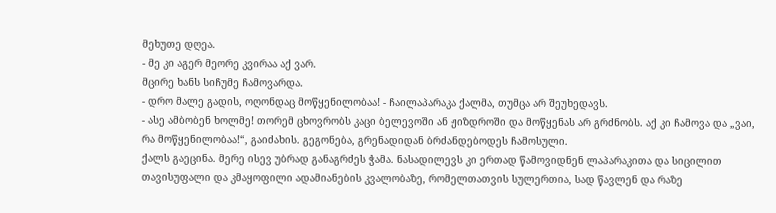მეხუთე დღეა.
- მე კი აგერ მეორე კვირაა აქ ვარ.
მცირე ხანს სიჩუმე ჩამოვარდა.
- დრო მალე გადის, ოღონდაც მოწყენილობაა! - ჩაილაპარაკა ქალმა, თუმცა არ შეუხედავს.
- ასე ამბობენ ხოლმე! თორემ ცხოვრობს კაცი ბელევოში ან ჟიზდროში და მოწყენას არ გრძნობს. აქ კი ჩამოვა და „ვაი, რა მოწყენილობაა!“, გაიძახის. გეგონება, გრენადიდან ბრძანდებოდეს ჩამოსული.
ქალს გაეცინა. მერე ისევ უბრად განაგრძეს ჭამა. ნასადილევს კი ერთად წამოვიდნენ ლაპარაკითა და სიცილით თავისუფალი და კმაყოფილი ადამიანების კვალობაზე, რომელთათვის სულერთია, სად წავლენ და რაზე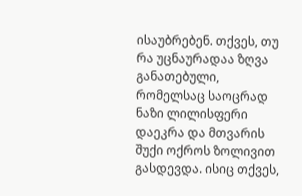ისაუბრებენ. თქვეს, თუ რა უცნაურადაა ზღვა განათებული, რომელსაც საოცრად ნაზი ლილისფერი დაეკრა და მთვარის შუქი ოქროს ზოლივით გასდევდა. ისიც თქვეს,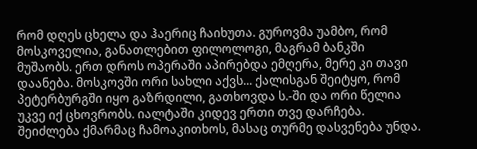რომ დღეს ცხელა და ჰაერიც ჩაიხუთა. გუროვმა უამბო, რომ მოსკოველია, განათლებით ფილოლოგი, მაგრამ ბანკში მუშაობს. ერთ დროს ოპერაში აპირებდა ემღერა, მერე კი თავი დაანება. მოსკოვში ორი სახლი აქვს... ქალისგან შეიტყო, რომ პეტერბურგში იყო გაზრდილი, გათხოვდა ს.-ში და ორი წელია უკვე იქ ცხოვრობს. იალტაში კიდევ ერთი თვე დარჩება. შეიძლება ქმარმაც ჩამოაკითხოს, მასაც თურმე დასვენება უნდა.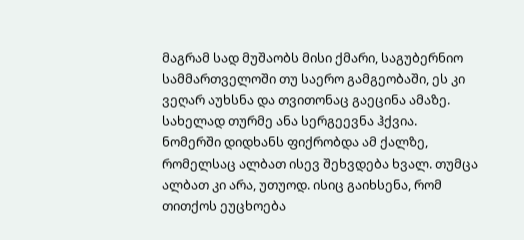მაგრამ სად მუშაობს მისი ქმარი, საგუბერნიო სამმართველოში თუ საერო გამგეობაში, ეს კი ვეღარ აუხსნა და თვითონაც გაეცინა ამაზე. სახელად თურმე ანა სერგეევნა ჰქვია.
ნომერში დიდხანს ფიქრობდა ამ ქალზე, რომელსაც ალბათ ისევ შეხვდება ხვალ. თუმცა ალბათ კი არა, უთუოდ. ისიც გაიხსენა, რომ თითქოს ეუცხოება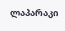ლაპარაკი